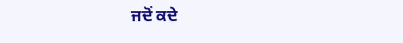ਜਦੋਂ ਕਦੇ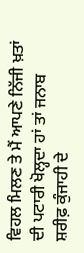ਵਿਹਲ ਮਿਲਣ ਤੇ ਮੈਂ ਆਪਣੇ ਨਿੱਜੀ ਖ਼ਤਾਂ ਦੀ ਪਟਾਰੀ ਖੋਲ੍ਹਦਾ ਹਾਂ ਤਾਂ ਜਨਾਬ ਸ਼ਰੀਫ਼ ਕੁੰਜਾਹੀ ਦੇ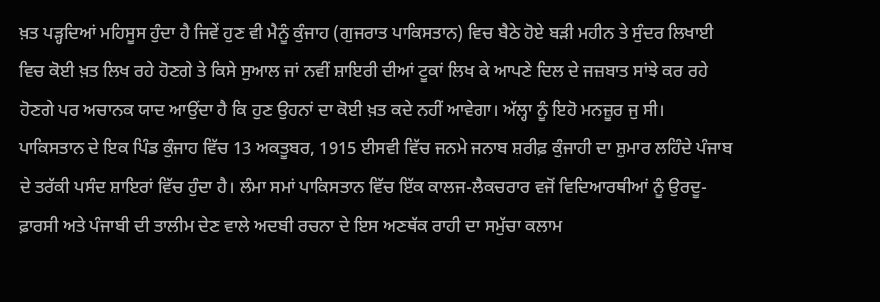ਖ਼ਤ ਪੜ੍ਹਦਿਆਂ ਮਹਿਸੂਸ ਹੁੰਦਾ ਹੈ ਜਿਵੇਂ ਹੁਣ ਵੀ ਮੈਨੂੰ ਕੁੰਜਾਹ (ਗੁਜਰਾਤ ਪਾਕਿਸਤਾਨ) ਵਿਚ ਬੈਠੇ ਹੋਏ ਬੜੀ ਮਹੀਨ ਤੇ ਸੁੰਦਰ ਲਿਖਾਈ ਵਿਚ ਕੋਈ ਖ਼ਤ ਲਿਖ ਰਹੇ ਹੋਣਗੇ ਤੇ ਕਿਸੇ ਸੁਆਲ ਜਾਂ ਨਵੀਂ ਸ਼ਾਇਰੀ ਦੀਆਂ ਟੂਕਾਂ ਲਿਖ ਕੇ ਆਪਣੇ ਦਿਲ ਦੇ ਜਜ਼ਬਾਤ ਸਾਂਝੇ ਕਰ ਰਹੇ ਹੋਣਗੇ ਪਰ ਅਚਾਨਕ ਯਾਦ ਆਉਂਦਾ ਹੈ ਕਿ ਹੁਣ ਉਹਨਾਂ ਦਾ ਕੋਈ ਖ਼ਤ ਕਦੇ ਨਹੀਂ ਆਵੇਗਾ। ਅੱਲ੍ਹਾ ਨੂੰ ਇਹੋ ਮਨਜ਼ੂਰ ਜੁ ਸੀ।
ਪਾਕਿਸਤਾਨ ਦੇ ਇਕ ਪਿੰਡ ਕੁੰਜਾਹ ਵਿੱਚ 13 ਅਕਤੂਬਰ, 1915 ਈਸਵੀ ਵਿੱਚ ਜਨਮੇ ਜਨਾਬ ਸ਼ਰੀਫ਼ ਕੁੰਜਾਹੀ ਦਾ ਸ਼ੁਮਾਰ ਲਹਿੰਦੇ ਪੰਜਾਬ ਦੇ ਤਰੱਕੀ ਪਸੰਦ ਸ਼ਾਇਰਾਂ ਵਿੱਚ ਹੁੰਦਾ ਹੈ। ਲੰਮਾ ਸਮਾਂ ਪਾਕਿਸਤਾਨ ਵਿੱਚ ਇੱਕ ਕਾਲਜ-ਲੈਕਚਰਾਰ ਵਜੋਂ ਵਿਦਿਆਰਥੀਆਂ ਨੂੰ ਉਰਦੂ-ਫ਼ਾਰਸੀ ਅਤੇ ਪੰਜਾਬੀ ਦੀ ਤਾਲੀਮ ਦੇਣ ਵਾਲੇ ਅਦਬੀ ਰਚਨਾ ਦੇ ਇਸ ਅਣਥੱਕ ਰਾਹੀ ਦਾ ਸਮੁੱਚਾ ਕਲਾਮ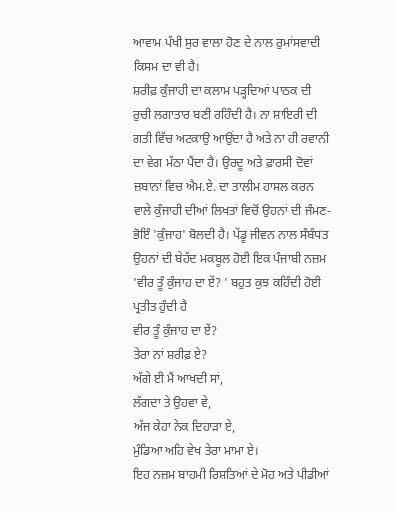ਆਵਾਮ ਪੱਖੀ ਸੁਰ ਵਾਲਾ ਹੋਣ ਦੇ ਨਾਲ ਰੁਮਾਂਸਵਾਦੀ ਕਿਸਮ ਦਾ ਵੀ ਹੈ।
ਸ਼ਰੀਫ਼ ਕੁੰਜਾਹੀ ਦਾ ਕਲਾਮ ਪੜ੍ਹਦਿਆਂ ਪਾਠਕ ਦੀ ਰੁਚੀ ਲਗਾਤਾਰ ਬਣੀ ਰਹਿੰਦੀ ਹੈ। ਨਾ ਸ਼ਾਇਰੀ ਦੀ ਗਤੀ ਵਿੱਚ ਅਟਕਾਉ ਆਉਂਦਾ ਹੈ ਅਤੇ ਨਾ ਹੀ ਰਵਾਨੀ ਦਾ ਵੇਗ ਮੱਠਾ ਪੈਂਦਾ ਹੈ। ਉਰਦੂ ਅਤੇ ਫ਼ਾਰਸੀ ਦੋਵਾਂ ਜ਼ਬਾਨਾਂ ਵਿਚ ਐਮ.ਏ. ਦਾ ਤਾਲੀਮ ਹਾਸਲ ਕਰਨ ਵਾਲੇ ਕੁੰਜਾਹੀ ਦੀਆਂ ਲਿਖਤਾਂ ਵਿਚੋਂ ਉਹਨਾਂ ਦੀ ਜੰਮਣ-ਭੋਇੰ 'ਕੁੰਜਾਹ' ਬੋਲਦੀ ਹੈ। ਪੇਂਡੂ ਜੀਵਨ ਨਾਲ ਸੰਬੰਧਤ ਉਹਨਾਂ ਦੀ ਬੇਹੱਦ ਮਕਬੂਲ ਹੋਈ ਇਕ ਪੰਜਾਬੀ ਨਜ਼ਮ 'ਵੀਰ ਤੂੰ ਕੁੰਜਾਹ ਦਾ ਏਂ? ' ਬਹੁਤ ਕੁਝ ਕਹਿੰਦੀ ਹੋਈ ਪ੍ਰਤੀਤ ਹੁੰਦੀ ਹੈ
ਵੀਰ ਤੂੰ ਕੁੰਜਾਹ ਦਾ ਏਂ?
ਤੇਰਾ ਨਾਂ ਸ਼ਰੀਫ਼ ਏ?
ਅੱਗੇ ਈ ਮੈਂ ਆਖਦੀ ਸਾਂ,
ਲੱਗਦਾ ਤੇ ਉਹਵਾ ਵੇ,
ਅੱਜ ਕੇਹਾ ਨੇਕ ਦਿਹਾੜਾ ਏ,
ਮੁੰਡਿਆ ਅਹਿ ਵੇਖ ਤੇਰਾ ਮਾਮਾ ਏ।
ਇਹ ਨਜ਼ਮ ਬਾਹਮੀ ਰਿਸ਼ਤਿਆਂ ਦੇ ਮੋਹ ਅਤੇ ਪੀਡੀਆਂ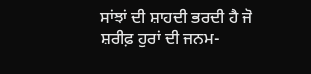ਸਾਂਝਾਂ ਦੀ ਸ਼ਾਹਦੀ ਭਰਦੀ ਹੈ ਜੋ ਸ਼ਰੀਫ਼ ਹੁਰਾਂ ਦੀ ਜਨਮ-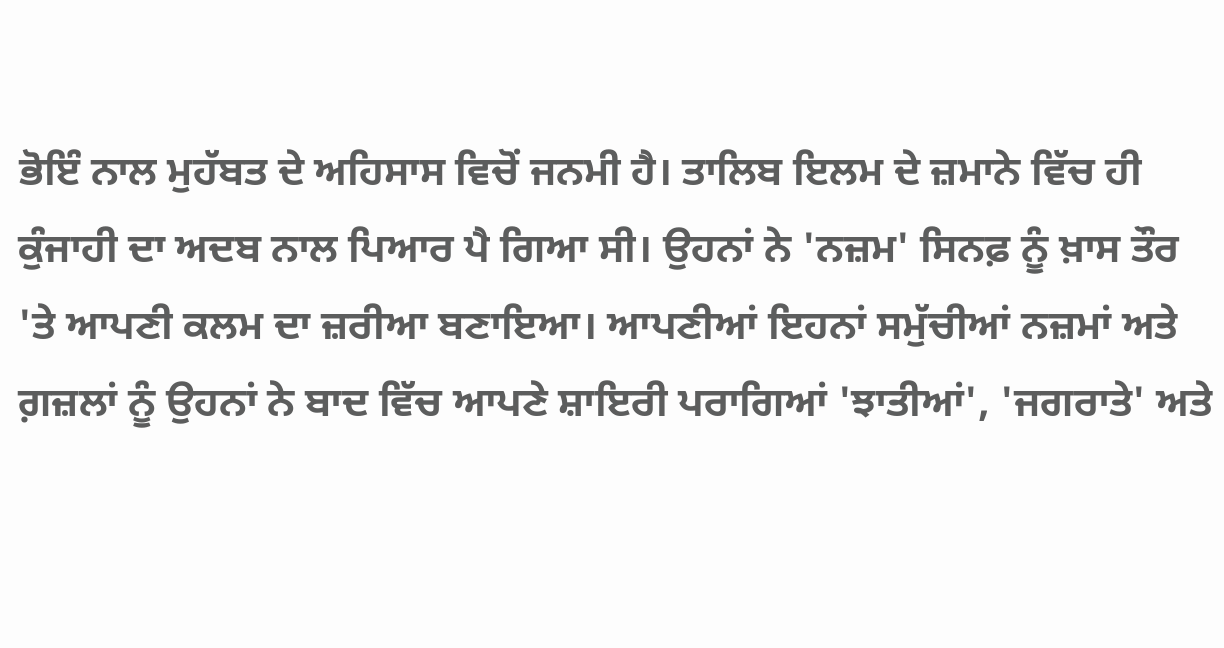ਭੋਇੰ ਨਾਲ ਮੁਹੱਬਤ ਦੇ ਅਹਿਸਾਸ ਵਿਚੋਂ ਜਨਮੀ ਹੈ। ਤਾਲਿਬ ਇਲਮ ਦੇ ਜ਼ਮਾਨੇ ਵਿੱਚ ਹੀ ਕੁੰਜਾਹੀ ਦਾ ਅਦਬ ਨਾਲ ਪਿਆਰ ਪੈ ਗਿਆ ਸੀ। ਉਹਨਾਂ ਨੇ 'ਨਜ਼ਮ' ਸਿਨਫ਼ ਨੂੰ ਖ਼ਾਸ ਤੌਰ 'ਤੇ ਆਪਣੀ ਕਲਮ ਦਾ ਜ਼ਰੀਆ ਬਣਾਇਆ। ਆਪਣੀਆਂ ਇਹਨਾਂ ਸਮੁੱਚੀਆਂ ਨਜ਼ਮਾਂ ਅਤੇ ਗ਼ਜ਼ਲਾਂ ਨੂੰ ਉਹਨਾਂ ਨੇ ਬਾਦ ਵਿੱਚ ਆਪਣੇ ਸ਼ਾਇਰੀ ਪਰਾਗਿਆਂ 'ਝਾਤੀਆਂ', 'ਜਗਰਾਤੇ' ਅਤੇ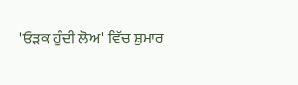'ਓੜਕ ਹੁੰਦੀ ਲੋਅ' ਵਿੱਚ ਸ਼ੁਮਾਰ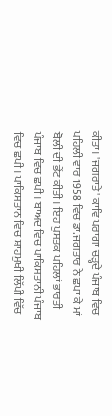ਕੀਤਾ। 'ਜਗਰਾਤੇ' ਕਾਵਿ ਪਰਾਗਾ ਚੜ੍ਹਦੇ ਪੰਜਾਬ ਵਿਚ ਪਹਿਲੀ ਵਾਰ 1958 ਵਿਚ ਡਾ.ਜਗਤਾਰ ਨੇ ਛਪਾ ਕੇ ਮਾਂ ਬੋਲੀ ਦੀ ਭੇਂਟ ਕੀਤੀ। ਇਹ ਪੁਸਤਕ ਪਹਿਲਾਂ ਭਾਰਤੀ ਪੰਜਾਬ ਵਿਚ ਛਪੀ। ਬਾਅਦ ਵਿਚ ਪਾਕਿਸਤਾਨੀ ਪੰਜਾਬ ਵਿਚ ਛਪੀ। ਪਾਕਿਸਤਾਨ ਵਿਚ ਸ਼ਾਹਮੁਖੀ ਲਿੱਪੀ ਵਿੱਚ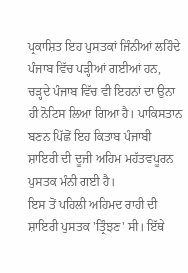ਪ੍ਰਕਾਸ਼ਿਤ ਇਹ ਪੁਸਤਕਾਂ ਜਿੰਨੀਆਂ ਲਹਿੰਦੇ ਪੰਜਾਬ ਵਿੱਚ ਪੜ੍ਹੀਆਂ ਗਈਆਂ ਹਨ, ਚੜ੍ਹਦੇ ਪੰਜਾਬ ਵਿੱਚ ਵੀ ਇਹਨਾਂ ਦਾ ਉਨਾ ਹੀ ਨੋਟਿਸ ਲਿਆ ਗਿਆ ਹੈ। ਪਾਕਿਸਤਾਨ ਬਣਨ ਪਿੱਛੋਂ ਇਹ ਕਿਤਾਬ ਪੰਜਾਬੀ ਸ਼ਾਇਰੀ ਦੀ ਦੂਜੀ ਅਹਿਮ ਮਹੱਤਵਪੂਰਨ ਪੁਸਤਕ ਮੰਨੀ ਗਈ ਹੈ।
ਇਸ ਤੋਂ ਪਹਿਲੀ ਅਹਿਮਦ ਰਾਹੀ ਦੀ ਸ਼ਾਇਰੀ ਪੁਸਤਕ 'ਤ੍ਰਿੰਝਣ' ਸੀ। ਇੱਥੇ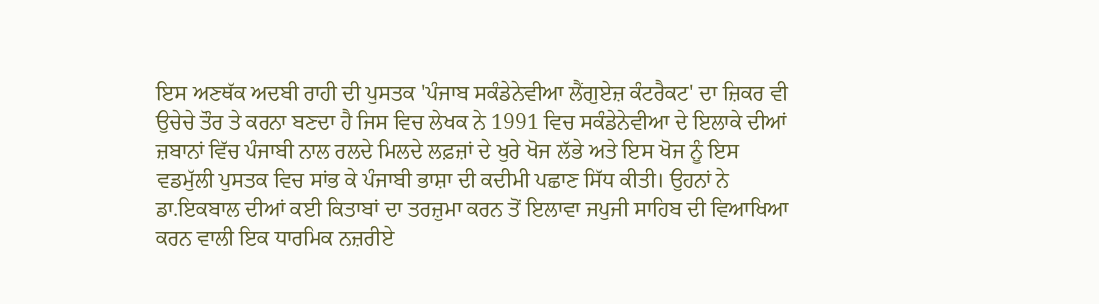ਇਸ ਅਣਥੱਕ ਅਦਬੀ ਰਾਹੀ ਦੀ ਪੁਸਤਕ 'ਪੰਜਾਬ ਸਕੰਡੇਨੇਵੀਆ ਲੈਂਗੁਏਜ਼ ਕੰਟਰੈਕਟ' ਦਾ ਜ਼ਿਕਰ ਵੀ ਉਚੇਚੇ ਤੌਰ ਤੇ ਕਰਨਾ ਬਣਦਾ ਹੈ ਜਿਸ ਵਿਚ ਲੇਖਕ ਨੇ 1991 ਵਿਚ ਸਕੰਡੇਨੇਵੀਆ ਦੇ ਇਲਾਕੇ ਦੀਆਂ ਜ਼ਬਾਨਾਂ ਵਿੱਚ ਪੰਜਾਬੀ ਨਾਲ ਰਲਦੇ ਮਿਲਦੇ ਲਫ਼ਜ਼ਾਂ ਦੇ ਖੁਰੇ ਖੋਜ ਲੱਭੇ ਅਤੇ ਇਸ ਖੋਜ ਨੂੰ ਇਸ ਵਡਮੁੱਲੀ ਪੁਸਤਕ ਵਿਚ ਸਾਂਭ ਕੇ ਪੰਜਾਬੀ ਭਾਸ਼ਾ ਦੀ ਕਦੀਮੀ ਪਛਾਣ ਸਿੱਧ ਕੀਤੀ। ਉਹਨਾਂ ਨੇ ਡਾ.ਇਕਬਾਲ ਦੀਆਂ ਕਈ ਕਿਤਾਬਾਂ ਦਾ ਤਰਜ਼ੁਮਾ ਕਰਨ ਤੋਂ ਇਲਾਵਾ ਜਪੁਜੀ ਸਾਹਿਬ ਦੀ ਵਿਆਖਿਆ ਕਰਨ ਵਾਲੀ ਇਕ ਧਾਰਮਿਕ ਨਜ਼ਰੀਏ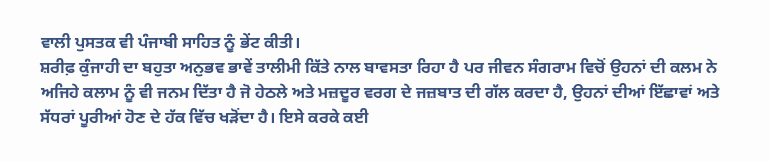ਵਾਲੀ ਪੁਸਤਕ ਵੀ ਪੰਜਾਬੀ ਸਾਹਿਤ ਨੂੰ ਭੇਂਟ ਕੀਤੀ।
ਸ਼ਰੀਫ਼ ਕੁੰਜਾਹੀ ਦਾ ਬਹੁਤਾ ਅਨੁਭਵ ਭਾਵੇਂ ਤਾਲੀਮੀ ਕਿੱਤੇ ਨਾਲ ਬਾਵਸਤਾ ਰਿਹਾ ਹੈ ਪਰ ਜੀਵਨ ਸੰਗਰਾਮ ਵਿਚੋਂ ਉਹਨਾਂ ਦੀ ਕਲਮ ਨੇ ਅਜਿਹੇ ਕਲਾਮ ਨੂੰ ਵੀ ਜਨਮ ਦਿੱਤਾ ਹੈ ਜੋ ਹੇਠਲੇ ਅਤੇ ਮਜ਼ਦੂਰ ਵਰਗ ਦੇ ਜਜ਼ਬਾਤ ਦੀ ਗੱਲ ਕਰਦਾ ਹੈ, ਉਹਨਾਂ ਦੀਆਂ ਇੱਛਾਵਾਂ ਅਤੇ ਸੱਧਰਾਂ ਪੂਰੀਆਂ ਹੋਣ ਦੇ ਹੱਕ ਵਿੱਚ ਖੜੋਂਦਾ ਹੈ। ਇਸੇ ਕਰਕੇ ਕਈ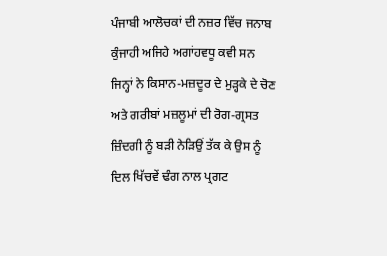ਪੰਜਾਬੀ ਆਲੋਚਕਾਂ ਦੀ ਨਜ਼ਰ ਵਿੱਚ ਜਨਾਬ ਕੁੰਜਾਹੀ ਅਜਿਹੇ ਅਗਾਂਹਵਧੂ ਕਵੀ ਸਨ ਜਿਨ੍ਹਾਂ ਨੇ ਕਿਸਾਨ-ਮਜ਼ਦੂਰ ਦੇ ਮੁੜ੍ਹਕੇ ਦੇ ਚੋਣ ਅਤੇ ਗਰੀਬਾਂ ਮਜ਼ਲੂਮਾਂ ਦੀ ਰੋਗ-ਗ੍ਰਸਤ ਜ਼ਿੰਦਗੀ ਨੂੰ ਬੜੀ ਨੇੜਿਉਂ ਤੱਕ ਕੇ ਉਸ ਨੂੰ ਦਿਲ ਖਿੱਚਵੇਂ ਢੰਗ ਨਾਲ ਪ੍ਰਗਟ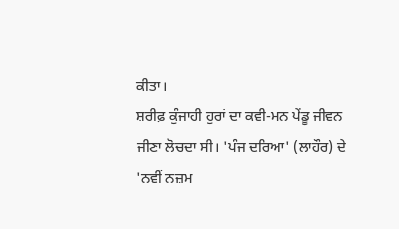ਕੀਤਾ।
ਸ਼ਰੀਫ਼ ਕੁੰਜਾਹੀ ਹੁਰਾਂ ਦਾ ਕਵੀ-ਮਨ ਪੇਂਡੂ ਜੀਵਨ ਜੀਣਾ ਲੋਚਦਾ ਸੀ। 'ਪੰਜ ਦਰਿਆ' (ਲਾਹੌਰ) ਦੇ 'ਨਵੀਂ ਨਜ਼ਮ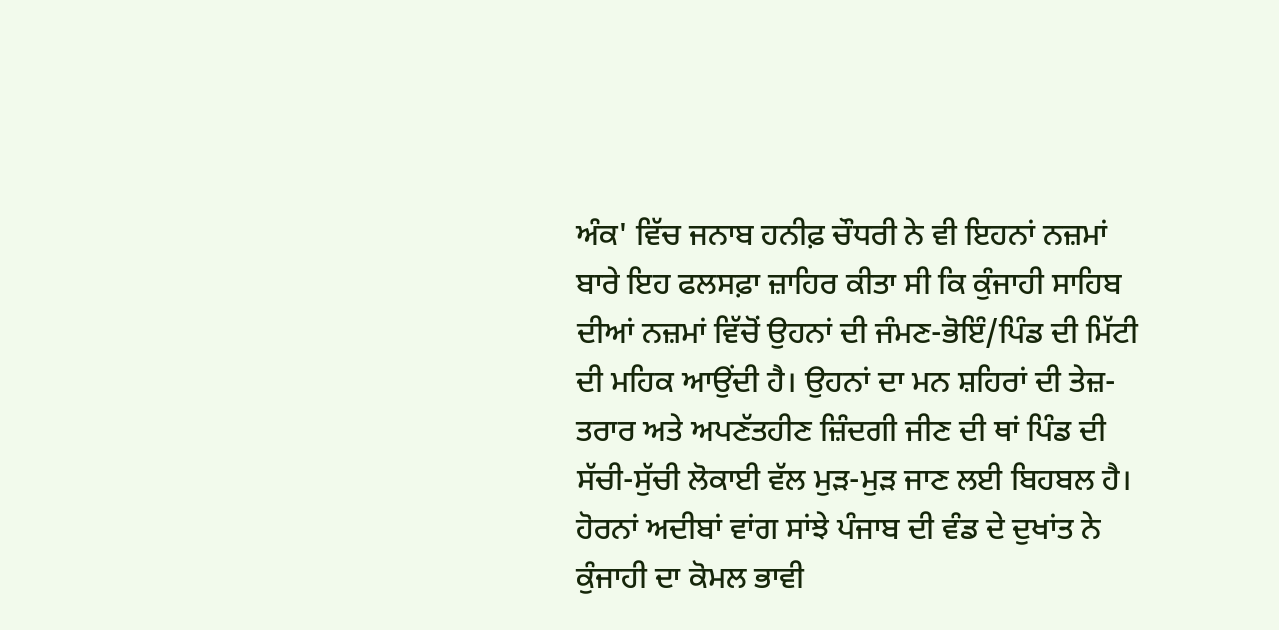ਅੰਕ' ਵਿੱਚ ਜਨਾਬ ਹਨੀਫ਼ ਚੌਧਰੀ ਨੇ ਵੀ ਇਹਨਾਂ ਨਜ਼ਮਾਂ ਬਾਰੇ ਇਹ ਫਲਸਫ਼ਾ ਜ਼ਾਹਿਰ ਕੀਤਾ ਸੀ ਕਿ ਕੁੰਜਾਹੀ ਸਾਹਿਬ ਦੀਆਂ ਨਜ਼ਮਾਂ ਵਿੱਚੋਂ ਉਹਨਾਂ ਦੀ ਜੰਮਣ-ਭੋਇੰ/ਪਿੰਡ ਦੀ ਮਿੱਟੀ ਦੀ ਮਹਿਕ ਆਉਂਦੀ ਹੈ। ਉਹਨਾਂ ਦਾ ਮਨ ਸ਼ਹਿਰਾਂ ਦੀ ਤੇਜ਼-ਤਰਾਰ ਅਤੇ ਅਪਣੱਤਹੀਣ ਜ਼ਿੰਦਗੀ ਜੀਣ ਦੀ ਥਾਂ ਪਿੰਡ ਦੀ ਸੱਚੀ-ਸੁੱਚੀ ਲੋਕਾਈ ਵੱਲ ਮੁੜ-ਮੁੜ ਜਾਣ ਲਈ ਬਿਹਬਲ ਹੈ।
ਹੋਰਨਾਂ ਅਦੀਬਾਂ ਵਾਂਗ ਸਾਂਝੇ ਪੰਜਾਬ ਦੀ ਵੰਡ ਦੇ ਦੁਖਾਂਤ ਨੇ ਕੁੰਜਾਹੀ ਦਾ ਕੋਮਲ ਭਾਵੀ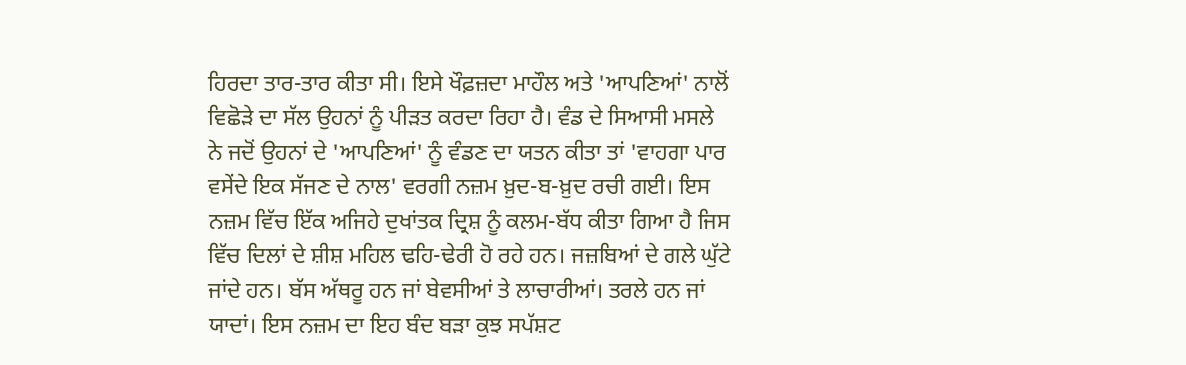ਹਿਰਦਾ ਤਾਰ-ਤਾਰ ਕੀਤਾ ਸੀ। ਇਸੇ ਖੌਫ਼ਜ਼ਦਾ ਮਾਹੌਲ ਅਤੇ 'ਆਪਣਿਆਂ' ਨਾਲੋਂ ਵਿਛੋੜੇ ਦਾ ਸੱਲ ਉਹਨਾਂ ਨੂੰ ਪੀੜਤ ਕਰਦਾ ਰਿਹਾ ਹੈ। ਵੰਡ ਦੇ ਸਿਆਸੀ ਮਸਲੇ ਨੇ ਜਦੋਂ ਉਹਨਾਂ ਦੇ 'ਆਪਣਿਆਂ' ਨੂੰ ਵੰਡਣ ਦਾ ਯਤਨ ਕੀਤਾ ਤਾਂ 'ਵਾਹਗਾ ਪਾਰ ਵਸੇਂਦੇ ਇਕ ਸੱਜਣ ਦੇ ਨਾਲ' ਵਰਗੀ ਨਜ਼ਮ ਖ਼ੁਦ-ਬ-ਖ਼ੁਦ ਰਚੀ ਗਈ। ਇਸ ਨਜ਼ਮ ਵਿੱਚ ਇੱਕ ਅਜਿਹੇ ਦੁਖਾਂਤਕ ਦ੍ਰਿਸ਼ ਨੂੰ ਕਲਮ-ਬੱਧ ਕੀਤਾ ਗਿਆ ਹੈ ਜਿਸ ਵਿੱਚ ਦਿਲਾਂ ਦੇ ਸ਼ੀਸ਼ ਮਹਿਲ ਢਹਿ-ਢੇਰੀ ਹੋ ਰਹੇ ਹਨ। ਜਜ਼ਬਿਆਂ ਦੇ ਗਲੇ ਘੁੱਟੇ ਜਾਂਦੇ ਹਨ। ਬੱਸ ਅੱਥਰੂ ਹਨ ਜਾਂ ਬੇਵਸੀਆਂ ਤੇ ਲਾਚਾਰੀਆਂ। ਤਰਲੇ ਹਨ ਜਾਂ ਯਾਦਾਂ। ਇਸ ਨਜ਼ਮ ਦਾ ਇਹ ਬੰਦ ਬੜਾ ਕੁਝ ਸਪੱਸ਼ਟ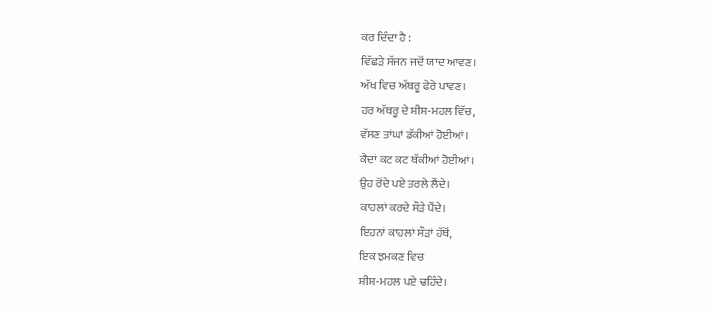ਕਰ ਦਿੰਦਾ ਹੈ :
ਵਿੱਛੜੇ ਸੱਜਨ ਜਦੋਂ ਯਾਦ ਆਵਣ।
ਅੱਖ ਵਿਚ ਅੱਥਰੂ ਫੇਰੇ ਪਾਵਣ।
ਹਰ ਅੱਥਰੂ ਦੇ ਸ਼ੀਸ਼-ਮਹਲ ਵਿੱਚ,
ਵੱਸਣ ਤਾਂਘਾਂ ਡੱਕੀਆਂ ਹੋਈਆਂ।
ਕੈਦਾਂ ਕਟ ਕਟ ਥੱਕੀਆਂ ਹੋਈਆਂ।
ਉਹ ਰੋਂਦੇ ਪਏ ਤਰਲੇ ਲੈਂਦੇ।
ਕਾਹਲਾਂ ਕਰਦੇ ਸੌੜੇ ਪੈਂਦੇ।
ਇਹਨਾਂ ਕਾਹਲਾਂ ਸੌੜਾਂ ਹੱਥੋਂ,
ਇਕ ਝਮਕਣ ਵਿਚ
ਸ਼ੀਸ਼-ਮਹਲ ਪਏ ਢਹਿੰਦੇ।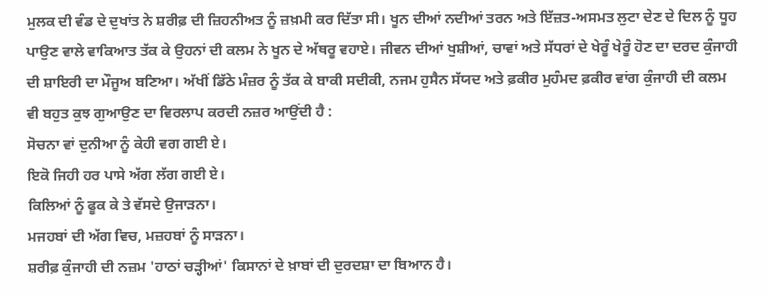ਮੁਲਕ ਦੀ ਵੰਡ ਦੇ ਦੁਖਾਂਤ ਨੇ ਸ਼ਰੀਫ਼ ਦੀ ਜ਼ਿਹਨੀਅਤ ਨੂੰ ਜ਼ਖ਼ਮੀ ਕਰ ਦਿੱਤਾ ਸੀ। ਖੂਨ ਦੀਆਂ ਨਦੀਆਂ ਤਰਨ ਅਤੇ ਇੱਜ਼ਤ-ਅਸਮਤ ਲੁਟਾ ਦੇਣ ਦੇ ਦਿਲ ਨੂੰ ਧੂਹ ਪਾਉਣ ਵਾਲੇ ਵਾਕਿਆਤ ਤੱਕ ਕੇ ਉਹਨਾਂ ਦੀ ਕਲਮ ਨੇ ਖੂਨ ਦੇ ਅੱਥਰੂ ਵਹਾਏ। ਜੀਵਨ ਦੀਆਂ ਖੁਸ਼ੀਆਂ, ਚਾਵਾਂ ਅਤੇ ਸੱਧਰਾਂ ਦੇ ਖੇਰੂੰ ਖੇਰੂੰ ਹੋਣ ਦਾ ਦਰਦ ਕੁੰਜਾਹੀ ਦੀ ਸ਼ਾਇਰੀ ਦਾ ਮੌਜੂਅ ਬਣਿਆ। ਅੱਖੀਂ ਡਿੱਠੇ ਮੰਜ਼ਰ ਨੂੰ ਤੱਕ ਕੇ ਬਾਕੀ ਸਦੀਕੀ, ਨਜਮ ਹੁਸੈਨ ਸੱਯਦ ਅਤੇ ਫ਼ਕੀਰ ਮੁਹੰਮਦ ਫ਼ਕੀਰ ਵਾਂਗ ਕੁੰਜਾਹੀ ਦੀ ਕਲਮ ਵੀ ਬਹੁਤ ਕੁਝ ਗੁਆਉਣ ਦਾ ਵਿਰਲਾਪ ਕਰਦੀ ਨਜ਼ਰ ਆਉਂਦੀ ਹੈ :
ਸੋਚਨਾ ਵਾਂ ਦੁਨੀਆ ਨੂੰ ਕੇਹੀ ਵਗ ਗਈ ਏ।
ਇਕੋ ਜਿਹੀ ਹਰ ਪਾਸੇ ਅੱਗ ਲੱਗ ਗਈ ਏ।
ਕਿਲਿਆਂ ਨੂੰ ਫੂਕ ਕੇ ਤੇ ਵੱਸਦੇ ਉਜਾੜਨਾ।
ਮਜਹਬਾਂ ਦੀ ਅੱਗ ਵਿਚ, ਮਜ਼ਹਬਾਂ ਨੂੰ ਸਾੜਨਾ।
ਸ਼ਰੀਫ਼ ਕੁੰਜਾਹੀ ਦੀ ਨਜ਼ਮ 'ਹਾਠਾਂ ਚੜ੍ਹੀਆਂ' ਕਿਸਾਨਾਂ ਦੇ ਖ਼ਾਬਾਂ ਦੀ ਦੁਰਦਸ਼ਾ ਦਾ ਬਿਆਨ ਹੈ।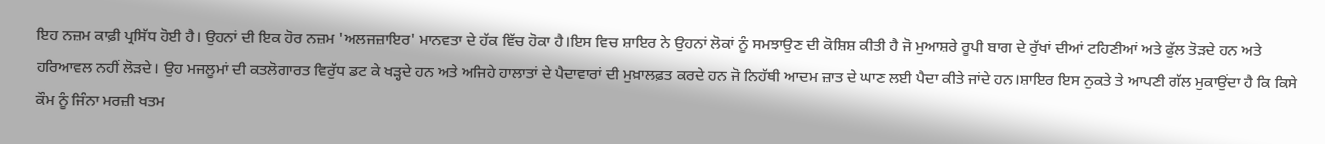ਇਹ ਨਜ਼ਮ ਕਾਫ਼ੀ ਪ੍ਰਸਿੱਧ ਹੋਈ ਹੈ। ਉਹਨਾਂ ਦੀ ਇਕ ਹੋਰ ਨਜ਼ਮ 'ਅਲਜਜ਼ਾਇਰ' ਮਾਨਵਤਾ ਦੇ ਹੱਕ ਵਿੱਚ ਹੋਕਾ ਹੈ।ਇਸ ਵਿਚ ਸ਼ਾਇਰ ਨੇ ਉਹਨਾਂ ਲੋਕਾਂ ਨੂੰ ਸਮਝਾਉਣ ਦੀ ਕੋਸ਼ਿਸ਼ ਕੀਤੀ ਹੈ ਜੋ ਮੁਆਸ਼ਰੇ ਰੂਪੀ ਬਾਗ ਦੇ ਰੁੱਖਾਂ ਦੀਆਂ ਟਹਿਣੀਆਂ ਅਤੇ ਫੁੱਲ ਤੋੜਦੇ ਹਨ ਅਤੇ ਹਰਿਆਵਲ ਨਹੀਂ ਲੋੜਦੇ। ਉਹ ਮਜਲੂਮਾਂ ਦੀ ਕਤਲੋਗਾਰਤ ਵਿਰੁੱਧ ਡਟ ਕੇ ਖੜ੍ਹਦੇ ਹਨ ਅਤੇ ਅਜਿਹੇ ਹਾਲਾਤਾਂ ਦੇ ਪੈਦਾਵਾਰਾਂ ਦੀ ਮੁਖ਼ਾਲਫ਼ਤ ਕਰਦੇ ਹਨ ਜੋ ਨਿਹੱਥੀ ਆਦਮ ਜ਼ਾਤ ਦੇ ਘਾਣ ਲਈ ਪੈਦਾ ਕੀਤੇ ਜਾਂਦੇ ਹਨ।ਸ਼ਾਇਰ ਇਸ ਨੁਕਤੇ ਤੇ ਆਪਣੀ ਗੱਲ ਮੁਕਾਉਂਦਾ ਹੈ ਕਿ ਕਿਸੇ ਕੌਮ ਨੂੰ ਜਿੰਨਾ ਮਰਜ਼ੀ ਖਤਮ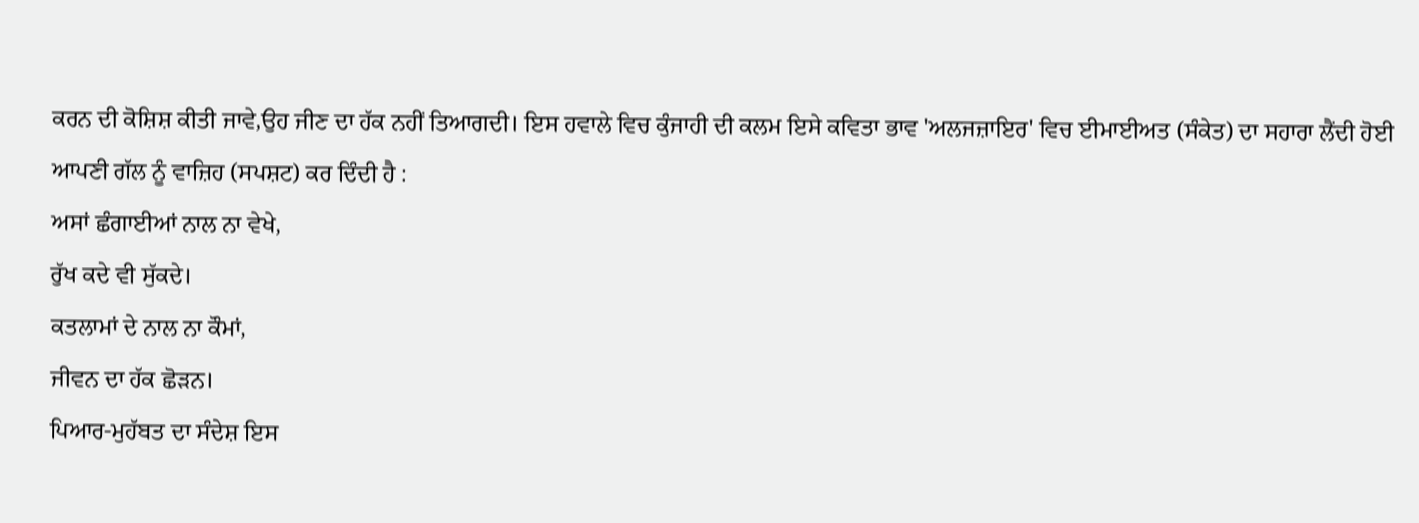ਕਰਨ ਦੀ ਕੋਸ਼ਿਸ਼ ਕੀਤੀ ਜਾਵੇ,ਉਹ ਜੀਣ ਦਾ ਹੱਕ ਨਹੀਂ ਤਿਆਗਦੀ। ਇਸ ਹਵਾਲੇ ਵਿਚ ਕੁੰਜਾਹੀ ਦੀ ਕਲਮ ਇਸੇ ਕਵਿਤਾ ਭਾਵ 'ਅਲਜਜ਼ਾਇਰ' ਵਿਚ ਈਮਾਈਅਤ (ਸੰਕੇਤ) ਦਾ ਸਹਾਰਾ ਲੈਂਦੀ ਹੋਈ ਆਪਣੀ ਗੱਲ ਨੂੰ ਵਾਜ਼ਿਹ (ਸਪਸ਼ਟ) ਕਰ ਦਿੰਦੀ ਹੈ :
ਅਸਾਂ ਛੰਗਾਈਆਂ ਨਾਲ ਨਾ ਵੇਖੇ,
ਰੁੱਖ ਕਦੇ ਵੀ ਸੁੱਕਦੇ।
ਕਤਲਾਮਾਂ ਦੇ ਨਾਲ ਨਾ ਕੌਮਾਂ,
ਜੀਵਨ ਦਾ ਹੱਕ ਛੋੜਨ।
ਪਿਆਰ-ਮੁਹੱਬਤ ਦਾ ਸੰਦੇਸ਼ ਇਸ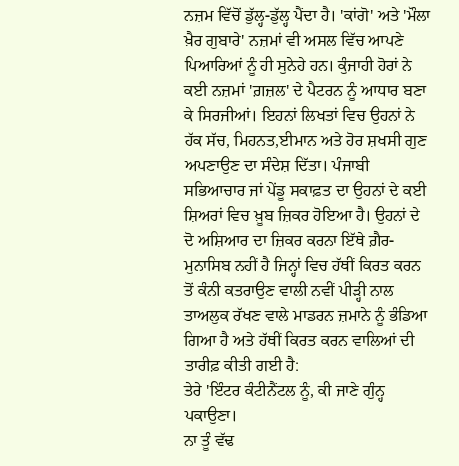ਨਜ਼ਮ ਵਿੱਚੋਂ ਡੁੱਲ੍ਹ-ਡੁੱਲ੍ਹ ਪੈਂਦਾ ਹੈ। 'ਕਾਂਗੋ' ਅਤੇ 'ਮੌਲਾ ਖ਼ੈਰ ਗੁਬਾਰੇ' ਨਜ਼ਮਾਂ ਵੀ ਅਸਲ ਵਿੱਚ ਆਪਣੇ ਪਿਆਰਿਆਂ ਨੂੰ ਹੀ ਸੁਨੇਹੇ ਹਨ। ਕੁੰਜਾਹੀ ਹੋਰਾਂ ਨੇ ਕਈ ਨਜ਼ਮਾਂ 'ਗ਼ਜ਼ਲ' ਦੇ ਪੈਟਰਨ ਨੂੰ ਆਧਾਰ ਬਣਾ ਕੇ ਸਿਰਜੀਆਂ। ਇਹਨਾਂ ਲਿਖਤਾਂ ਵਿਚ ਉਹਨਾਂ ਨੇ ਹੱਕ ਸੱਚ, ਮਿਹਨਤ,ਈਮਾਨ ਅਤੇ ਹੋਰ ਸ਼ਖਸੀ ਗੁਣ ਅਪਣਾਉਣ ਦਾ ਸੰਦੇਸ਼ ਦਿੱਤਾ। ਪੰਜਾਬੀ ਸਭਿਆਚਾਰ ਜਾਂ ਪੇਂਡੂ ਸਕਾਫ਼ਤ ਦਾ ਉਹਨਾਂ ਦੇ ਕਈ ਸ਼ਿਅਰਾਂ ਵਿਚ ਖ਼ੂਬ ਜ਼ਿਕਰ ਹੋਇਆ ਹੈ। ਉਹਨਾਂ ਦੇ ਦੋ ਅਸ਼ਿਆਰ ਦਾ ਜ਼ਿਕਰ ਕਰਨਾ ਇੱਥੇ ਗ਼ੈਰ-ਮੁਨਾਸਿਬ ਨਹੀਂ ਹੈ ਜਿਨ੍ਹਾਂ ਵਿਚ ਹੱਥੀਂ ਕਿਰਤ ਕਰਨ ਤੋਂ ਕੰਨੀ ਕਤਰਾਉਣ ਵਾਲੀ ਨਵੀਂ ਪੀੜ੍ਹੀ ਨਾਲ ਤਾਅਲੁਕ ਰੱਖਣ ਵਾਲੇ ਮਾਡਰਨ ਜ਼ਮਾਨੇ ਨੂੰ ਭੰਡਿਆ ਗਿਆ ਹੈ ਅਤੇ ਹੱਥੀਂ ਕਿਰਤ ਕਰਨ ਵਾਲਿਆਂ ਦੀ ਤਾਰੀਫ਼ ਕੀਤੀ ਗਈ ਹੈ:
ਤੇਰੇ 'ਇੰਟਰ ਕੰਟੀਨੈਂਟਲ ਨੂੰ, ਕੀ ਜਾਣੇ ਗੁੰਨ੍ਹ ਪਕਾਉਣਾ।
ਨਾ ਤੂੰ ਵੱਢ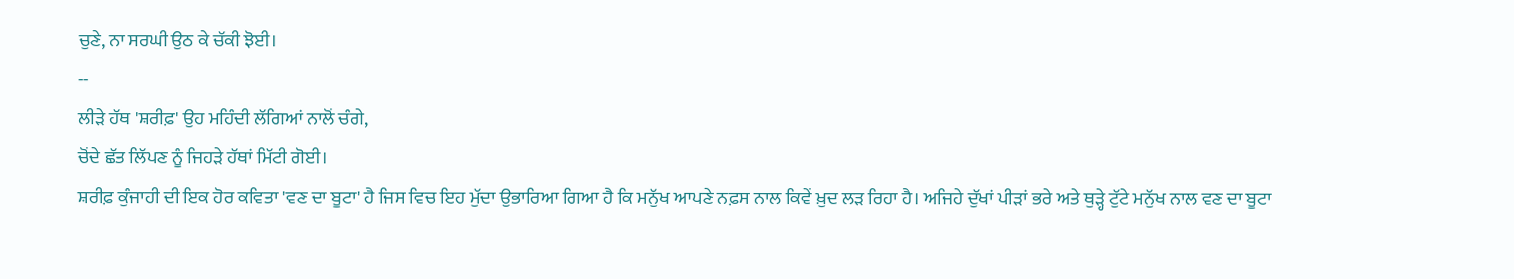ਚੁਣੇ, ਨਾ ਸਰਘੀ ਉਠ ਕੇ ਚੱਕੀ ਝੋਈ।
--
ਲੀੜੇ ਹੱਥ 'ਸ਼ਰੀਫ਼' ਉਹ ਮਹਿੰਦੀ ਲੱਗਿਆਂ ਨਾਲੋਂ ਚੰਗੇ,
ਚੋਂਦੇ ਛੱਤ ਲਿੱਪਣ ਨੂੰ ਜਿਹੜੇ ਹੱਥਾਂ ਮਿੱਟੀ ਗੋਈ।
ਸ਼ਰੀਫ਼ ਕੁੰਜਾਹੀ ਦੀ ਇਕ ਹੋਰ ਕਵਿਤਾ 'ਵਣ ਦਾ ਬੂਟਾ' ਹੈ ਜਿਸ ਵਿਚ ਇਹ ਮੁੱਦਾ ਉਭਾਰਿਆ ਗਿਆ ਹੈ ਕਿ ਮਨੁੱਖ ਆਪਣੇ ਨਫ਼ਸ ਨਾਲ ਕਿਵੇਂ ਖ਼ੁਦ ਲੜ ਰਿਹਾ ਹੈ। ਅਜਿਹੇ ਦੁੱਖਾਂ ਪੀੜਾਂ ਭਰੇ ਅਤੇ ਥੁੜ੍ਹੇ ਟੁੱਟੇ ਮਨੁੱਖ ਨਾਲ ਵਣ ਦਾ ਬੂਟਾ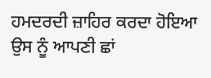ਹਮਦਰਦੀ ਜ਼ਾਹਿਰ ਕਰਦਾ ਹੋਇਆ ਉਸ ਨੂੰ ਆਪਣੀ ਛਾਂ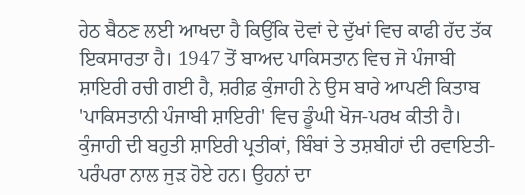ਹੇਠ ਬੈਠਣ ਲਈ ਆਖਦਾ ਹੈ ਕਿਉਂਕਿ ਦੋਵਾਂ ਦੇ ਦੁੱਖਾਂ ਵਿਚ ਕਾਫੀ ਹੱਦ ਤੱਕ ਇਕਸਾਰਤਾ ਹੈ। 1947 ਤੋਂ ਬਾਅਦ ਪਾਕਿਸਤਾਨ ਵਿਚ ਜੋ ਪੰਜਾਬੀ ਸ਼ਾਇਰੀ ਰਚੀ ਗਈ ਹੈ, ਸ਼ਰੀਫ਼ ਕੁੰਜਾਹੀ ਨੇ ਉਸ ਬਾਰੇ ਆਪਣੀ ਕਿਤਾਬ 'ਪਾਕਿਸਤਾਨੀ ਪੰਜਾਬੀ ਸ਼ਾਇਰੀ' ਵਿਚ ਡੂੰਘੀ ਖੋਜ-ਪਰਖ ਕੀਤੀ ਹੈ।
ਕੁੰਜਾਹੀ ਦੀ ਬਹੁਤੀ ਸ਼ਾਇਰੀ ਪ੍ਰਤੀਕਾਂ, ਬਿੰਬਾਂ ਤੇ ਤਸ਼ਬੀਹਾਂ ਦੀ ਰਵਾਇਤੀ-ਪਰੰਪਰਾ ਨਾਲ ਜੁੜ ਹੋਏ ਹਨ। ਉਹਨਾਂ ਦਾ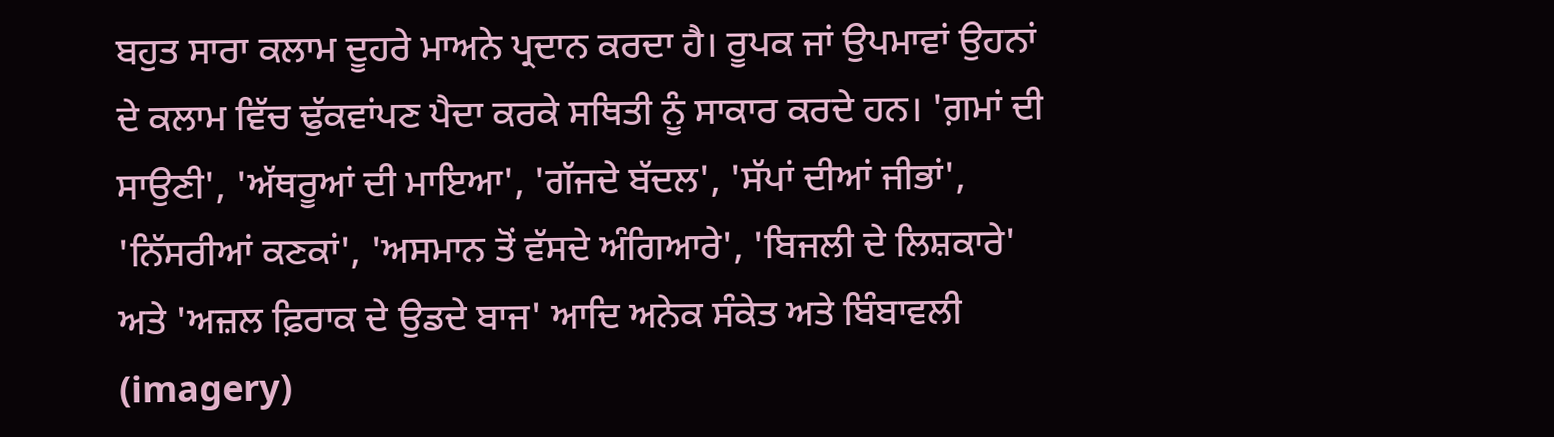ਬਹੁਤ ਸਾਰਾ ਕਲਾਮ ਦੂਹਰੇ ਮਾਅਨੇ ਪ੍ਰਦਾਨ ਕਰਦਾ ਹੈ। ਰੂਪਕ ਜਾਂ ਉਪਮਾਵਾਂ ਉਹਨਾਂ ਦੇ ਕਲਾਮ ਵਿੱਚ ਢੁੱਕਵਾਂਪਣ ਪੈਦਾ ਕਰਕੇ ਸਥਿਤੀ ਨੂੰ ਸਾਕਾਰ ਕਰਦੇ ਹਨ। 'ਗ਼ਮਾਂ ਦੀ ਸਾਉਣੀ', 'ਅੱਥਰੂਆਂ ਦੀ ਮਾਇਆ', 'ਗੱਜਦੇ ਬੱਦਲ', 'ਸੱਪਾਂ ਦੀਆਂ ਜੀਭਾਂ', 'ਨਿੱਸਰੀਆਂ ਕਣਕਾਂ', 'ਅਸਮਾਨ ਤੋਂ ਵੱਸਦੇ ਅੰਗਿਆਰੇ', 'ਬਿਜਲੀ ਦੇ ਲਿਸ਼ਕਾਰੇ' ਅਤੇ 'ਅਜ਼ਲ ਫ਼ਿਰਾਕ ਦੇ ਉਡਦੇ ਬਾਜ' ਆਦਿ ਅਨੇਕ ਸੰਕੇਤ ਅਤੇ ਬਿੰਬਾਵਲੀ (imagery)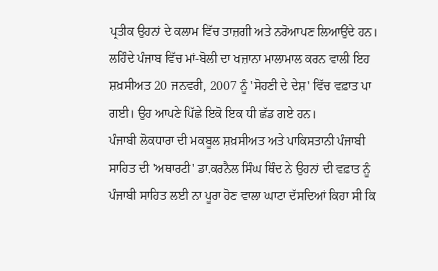ਪ੍ਰਤੀਕ ਉਹਨਾਂ ਦੇ ਕਲਾਮ ਵਿੱਚ ਤਾਜ਼ਗੀ ਅਤੇ ਨਰੋਆਪਣ ਲਿਆਉਂਦੇ ਹਨ। ਲਹਿੰਦੇ ਪੰਜਾਬ ਵਿੱਚ ਮਾਂ-ਬੋਲੀ ਦਾ ਖਜ਼ਾਨਾ ਮਾਲਾਮਾਲ ਕਰਨ ਵਾਲੀ ਇਹ ਸ਼ਖ਼ਸੀਅਤ 20 ਜਨਵਰੀ, 2007 ਨੂੰ 'ਸੋਹਣੀ ਦੇ ਦੇਸ਼' ਵਿੱਚ ਵਫ਼ਾਤ ਪਾ ਗਈ। ਉਹ ਆਪਣੇ ਪਿੱਛੇ ਇਕੋ ਇਕ ਧੀ ਛੱਡ ਗਏ ਹਨ।
ਪੰਜਾਬੀ ਲੋਕਧਾਰਾ ਦੀ ਮਕਬੂਲ ਸ਼ਖ਼ਸੀਅਤ ਅਤੇ ਪਾਕਿਸਤਾਨੀ ਪੰਜਾਬੀ ਸਾਹਿਤ ਦੀ 'ਅਥਾਰਟੀ' ਡਾ.ਕਰਨੈਲ ਸਿੰਘ ਥਿੰਦ ਨੇ ਉਹਨਾਂ ਦੀ ਵਫ਼ਾਤ ਨੂੰ ਪੰਜਾਬੀ ਸਾਹਿਤ ਲਈ ਨਾ ਪੂਰਾ ਹੋਣ ਵਾਲਾ ਘਾਟਾ ਦੱਸਦਿਆਂ ਕਿਹਾ ਸੀ ਕਿ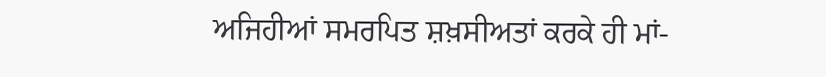ਅਜਿਹੀਆਂ ਸਮਰਪਿਤ ਸ਼ਖ਼ਸੀਅਤਾਂ ਕਰਕੇ ਹੀ ਮਾਂ-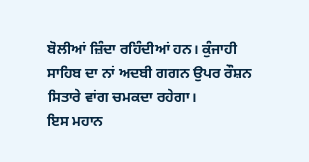ਬੋਲੀਆਂ ਜ਼ਿੰਦਾ ਰਹਿੰਦੀਆਂ ਹਨ। ਕੁੰਜਾਹੀ ਸਾਹਿਬ ਦਾ ਨਾਂ ਅਦਬੀ ਗਗਨ ਉਪਰ ਰੌਸ਼ਨ ਸਿਤਾਰੇ ਵਾਂਗ ਚਮਕਦਾ ਰਹੇਗਾ।
ਇਸ ਮਹਾਨ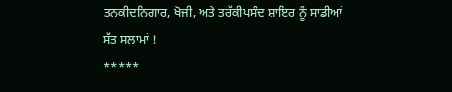ਤਨਕੀਦਨਿਗਾਰ, ਖੋਜੀ, ਅਤੇ ਤਰੱਕੀਪਸੰਦ ਸ਼ਾਇਰ ਨੂੰ ਸਾਡੀਆਂ ਸੱਤ ਸਲਾਮਾਂ !
*****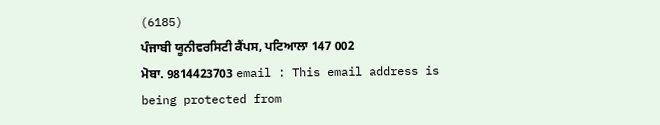(6185)
ਪੰਜਾਬੀ ਯੂਨੀਵਰਸਿਟੀ ਕੈਂਪਸ, ਪਟਿਆਲਾ 147 002
ਮੋਬਾ. 9814423703 email : This email address is being protected from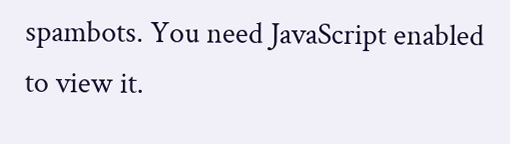spambots. You need JavaScript enabled to view it.